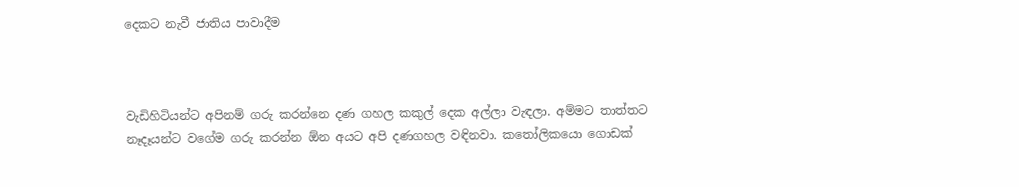දෙකට නැවී ජාතිය පාවාදීම



වැඩිහිටියන්ට අපිනම් ගරු කරන්නෙ දණ ගහල කකුල් දෙක අල්ලා වැඳලා. අම්මට තාත්තට නෑදෑයන්ට වගේම ගරු කරන්න ඕන අයට අපි දණගහල වඳිනවා. කතෝලිකයො ගොඩක්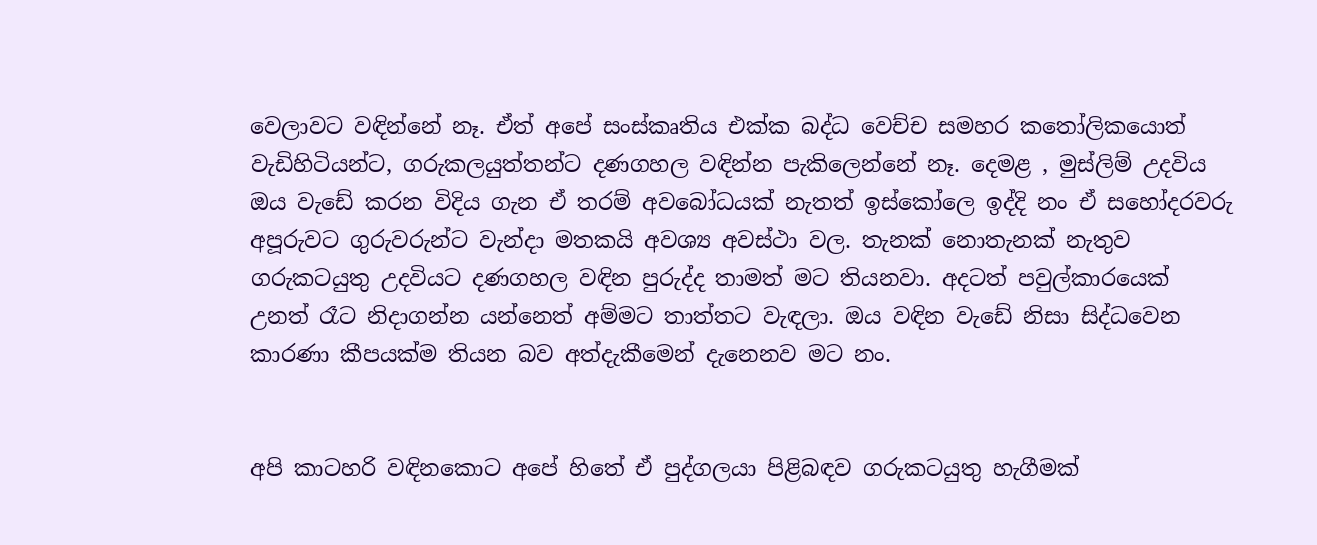වෙලාවට වඳින්නේ නෑ. ඒත් අපේ සංස්කෘතිය එක්ක බද්ධ වෙච්ච සමහර කතෝලිකයොත් වැඩිහිටියන්ට, ගරුකලයුත්තන්ට දණගහල වඳින්න පැකිලෙන්නේ නෑ. දෙමළ , මුස්ලිම් උදවිය ඔය වැඩේ කරන විදිය ගැන ඒ තරම් අවබෝධයක් නැතත් ඉස්කෝලෙ ඉද්දි නං ඒ සහෝදරවරු අපූරුවට ගුරුවරුන්ට වැන්දා මතකයි අවශ්‍ය අවස්ථා වල. තැනක් නොතැනක් නැතුව ගරුකටයුතු උදවියට දණගහල වඳින පුරුද්ද තාමත් මට තියනවා. අදටත් පවුල්කාරයෙක් උනත් රෑට නිදාගන්න යන්නෙත් අම්මට තාත්තට වැඳලා. ඔය වඳින වැඩේ නිසා සිද්ධවෙන කාරණා කීපයක්ම තියන බව අත්දැකීමෙන් දැනෙනව මට නං.


අපි කාටහරි වඳිනකොට අපේ හිතේ ඒ පුද්ගලයා පිළිබඳව ගරුකටයුතු හැගීමක්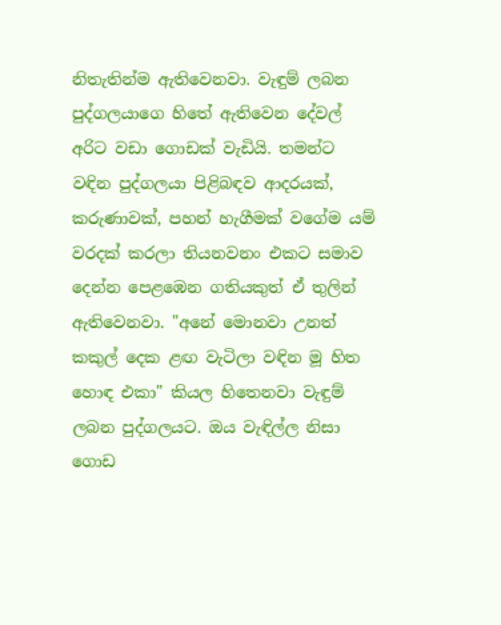නිතැතින්ම ඇතිවෙනවා. වැඳුම් ලබන පුද්ගලයාගෙ හිතේ ඇතිවෙන දේවල් අරිට වඩා ගොඩක් වැඩියි. තමන්ට වඳින පුද්ගලයා පිළිබඳව ආදරයක්, කරුණාවක්, පහන් හැගීමක් වගේම යම් වරදක් කරලා තියනවනං එකට සමාව දෙන්න පෙළඹෙන ගතියකුත් ඒ තුලින් ඇතිවෙනවා. "අනේ මොනවා උනත් කකුල් දෙක ළඟ වැටිලා වඳින මූ හිත හොඳ එකා" කියල හිතෙනවා වැඳුම් ලබන පුද්ගලයට. ඔය වැඳිල්ල නිසා ගොඩ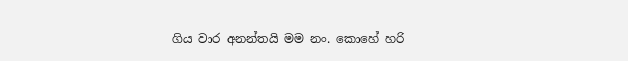ගිය වාර අනන්තයි මම නං. කොහේ හරි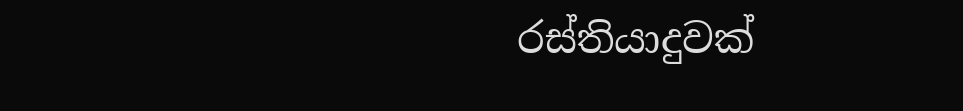රස්තියාදුවක්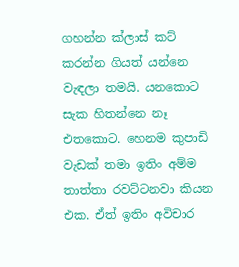ගහන්න ක්ලාස් කට් කරන්න ගියත් යන්නෙ වැඳලා තමයි. යනකොට සැක හිතන්නෙ නෑ එතකොට. හෙනම කුපාඩි වැඩක් තමා ඉතිං අම්ම තාත්තා රවට්ටනවා කියන එක. ඒත් ඉතිං අවිචාර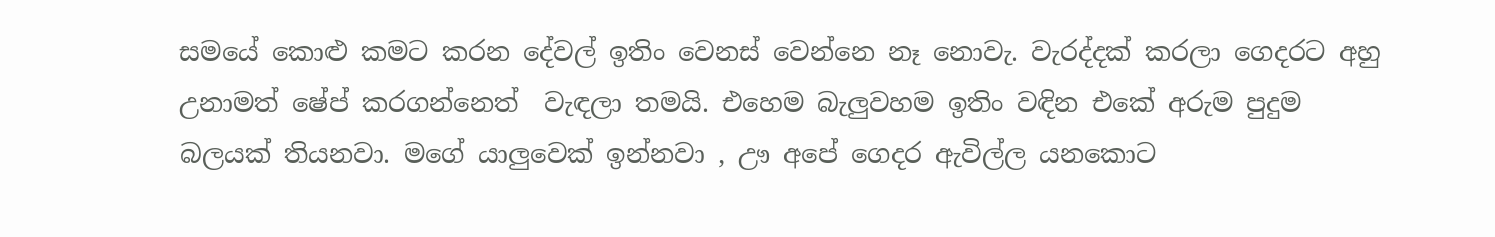සමයේ කොළු කමට කරන දේවල් ඉතිං වෙනස් වෙන්නෙ නෑ නොවැ. වැරද්දක් කරලා ගෙදරට අහු උනාමත් ෂේප් කරගන්නෙත්  වැඳලා තමයි. එහෙම බැලුවහම ඉතිං වඳින එකේ අරුම පුදුම බලයක් තියනවා. මගේ යාලුවෙක් ඉන්නවා , ඌ අපේ ගෙදර ඇවිල්ල යනකොට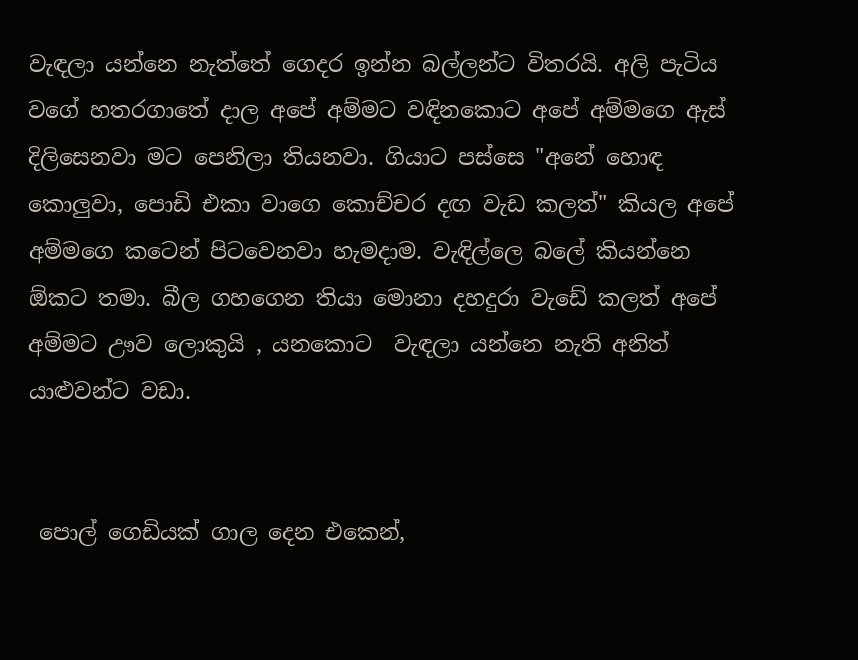වැඳලා යන්නෙ නැත්තේ ගෙදර ඉන්න බල්ලන්ට විතරයි. අලි පැටිය වගේ හතරගාතේ දාල අපේ අම්මට වඳිනකොට අපේ අම්මගෙ ඇස් දිලිසෙනවා මට පෙනිලා තියනවා. ගියාට පස්සෙ "අනේ හොඳ කොලුවා, පොඩි එකා වාගෙ කොච්චර දඟ වැඩ කලත්" කියල අපේ අම්මගෙ කටෙන් පිටවෙනවා හැමදාම. වැඳිල්ලෙ බලේ කියන්නෙ ඕකට තමා. බීල ගහගෙන තියා මොනා දහදුරා වැඩේ කලත් අපේ අම්මට ඌව ලොකුයි , යනකොට  වැඳලා යන්නෙ නැති අනිත් යාළුවන්ට වඩා.


 පොල් ගෙඩියක් ගාල දෙන එකෙන්,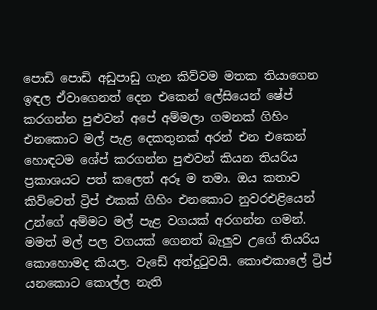පොඩි පොඩි අඩුපාඩු ගැන කිව්වම මතක තියාගෙන ඉඳල ඒවාගෙනත් දෙන එකෙන් ලේසියෙන් ෂේප් කරගන්න පුළුවන් අපේ අම්මලා ගමනක් ගිහිං එනකොට මල් පැළ දෙකතුනක් අරන් එන එකෙන් හොඳටම ශේප් කරගන්න පුළුවන් කියන තියරිය ප්‍රකාශයට පත් කලෙත් අරූ ම තමා. ඔය කතාව කිව්වෙත් ට්‍රිප් එකක් ගිහිං එනකොට නුවරඑළියෙන් උන්ගේ අම්මට මල් පැළ වගයක් අරගන්න ගමන්. මමත් මල් පල වගයක් ගෙනත් බැලුව උගේ තියරිය කොහොමද කියල. වැඩේ අත්දුටුවයි. කොළුකාලේ ට්‍රිප් යනකොට කොල්ල නැති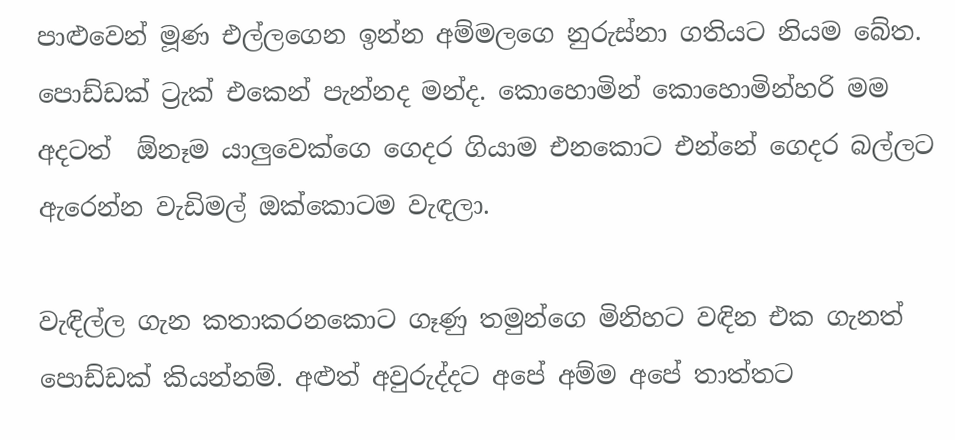පාළුවෙන් මූණ එල්ලගෙන ඉන්න අම්මලගෙ නුරුස්නා ගතියට නියම බේත. පොඩ්ඩක් ට්‍රැක් එකෙන් පැන්නද මන්ද. කොහොමින් කොහොමින්හරි මම අදටත්  ඕනෑම යාලුවෙක්ගෙ ගෙදර ගියාම එනකොට එන්නේ ගෙදර බල්ලට ඇරෙන්න වැඩිමල් ඔක්කොටම වැඳලා.

වැඳිල්ල ගැන කතාකරනකොට ගෑණු තමුන්ගෙ මිනිහට වඳින එක ගැනත් පොඩ්ඩක් කියන්නම්. අළුත් අවුරුද්දට අපේ අම්ම අපේ තාත්තට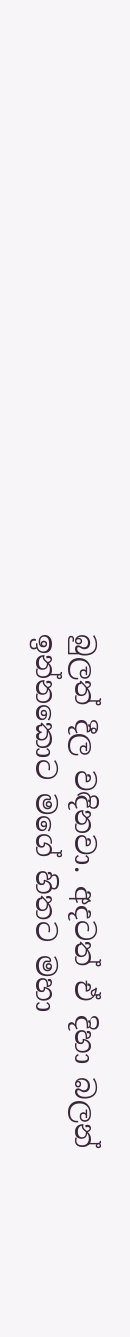බුලත් දීල වඳිනවා. අදටත් ඒ දිහා බලන් ඉන්නකොට මගේ හිතට මහා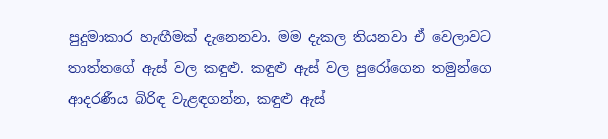පුදුමාකාර හැඟීමක් දැනෙනවා. මම දැකල තියනවා ඒ වෙලාවට තාත්තගේ ඇස් වල කඳුළු. කඳුළු ඇස් වල පුරෝගෙන තමුන්ගෙ ආදරණීය බිරිඳ වැළඳගන්න, කඳුළු ඇස්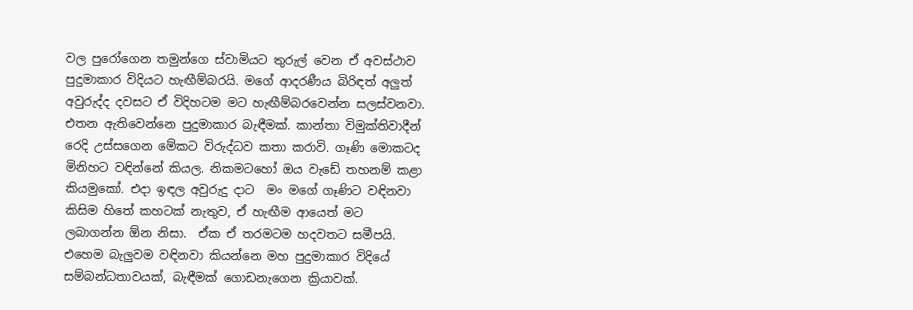වල පුරෝගෙන තමුන්ගෙ ස්වාමියට තුරුල් වෙන ඒ අවස්ථාව පුදුමාකාර විදියට හැඟීම්බරයි. මගේ ආදරණීය බිරිඳත් අලුත් අවුරුද්ද දවසට ඒ විදිහටම මට හැඟීම්බරවෙන්න සලස්වනවා. එතන ඇතිවෙන්නෙ පුදුමාකාර බැඳීමක්. කාන්තා විමුක්තිවාදීන් රෙදි උස්සගෙන මේකට විරුද්ධව කතා කරාවි. ගෑණි මොකටද මිනිහට වඳින්නේ කියල. නිකමටහෝ ඔය වැඩේ තහනම් කළා කියමුකෝ. එදා ඉඳල අවුරුදු දාට  මං මගේ ගෑණිට වඳිනවා කිසිම හිතේ කහටක් නැතුව, ඒ හැඟීම ආයෙත් මට ලබාගන්න ඕන නිසා.  ඒක ඒ තරමටම හදවතට සමීපයි. එහෙම බැලුවම වඳිනවා කියන්නෙ මහ පුදුමාකාර විදියේ සම්බන්ධතාවයක්, බැඳීමක් ගොඩනැගෙන ක්‍රියාවක්.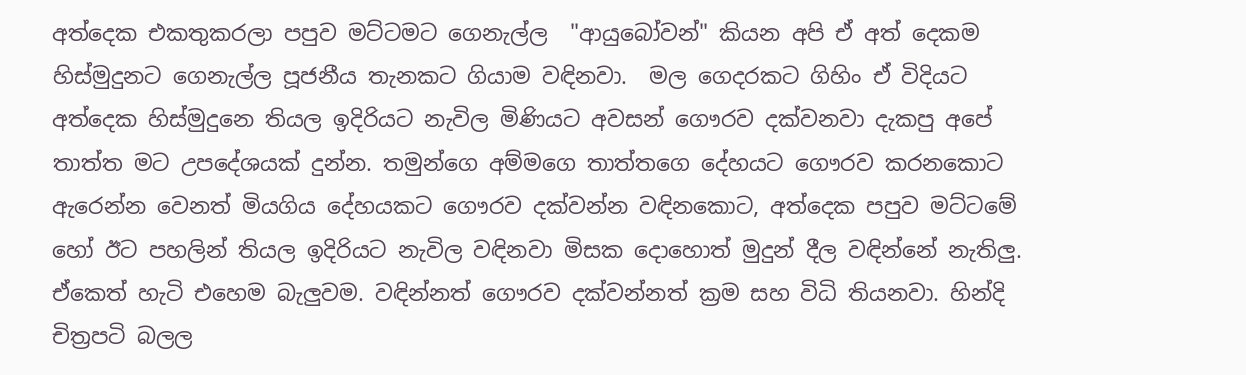අත්දෙක එකතුකරලා පපුව මට්ටමට ගෙනැල්ල  "ආයුබෝවන්" කියන අපි ඒ අත් දෙකම හිස්මුදුනට ගෙනැල්ල පූජනීය තැනකට ගියාම වඳිනවා.  මල ගෙදරකට ගිහිං ඒ විදියට අත්දෙක හිස්මුදුනෙ තියල ඉදිරියට නැවිල මිණියට අවසන් ගෞරව දක්වනවා දැකපු අපේ තාත්ත මට උපදේශයක් දුන්න. තමුන්ගෙ අම්මගෙ තාත්තගෙ දේහයට ගෞරව කරනකොට ඇරෙන්න වෙනත් මියගිය දේහයකට ගෞරව දක්වන්න වඳිනකොට, අත්දෙක පපුව මට්ටමේ හෝ ඊට පහලින් තියල ඉදිරියට නැවිල වඳිනවා මිසක දොහොත් මුදුන් දීල වඳින්නේ නැතිලු. ඒකෙත් හැටි එහෙම බැලුවම. වඳින්නත් ගෞරව දක්වන්නත් ක්‍රම සහ විධි තියනවා. හින්දි චිත්‍රපටි බලල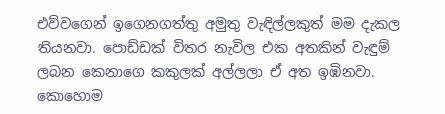එව්වගෙන් ඉගෙනගත්තු අමුතු වැඳිල්ලකුත් මම දැකල තියනවා. පොඩ්ඩක් විතර නැවිල එක අතකින් වැඳුම් ලබන කෙනාගෙ කකුලක් අල්ලලා ඒ අත ඉඹිනවා. කොහොම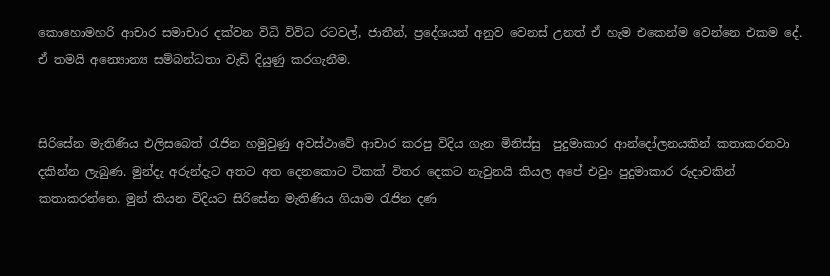කොහොමහරි ආචාර සමාචාර දක්වන විධි විවිධ රටවල්, ජාතීන්, ප්‍රදේශයන් අනුව වෙනස් උනත් ඒ හැම එකෙන්ම වෙන්නෙ එකම දේ. ඒ තමයි අන්‍යොන්‍ය සම්බන්ධතා වැඩි දියුණු කරගැනීම.


සිරිසේන මැතිණිය එලිසබෙත් රැජින හමුවුණු අවස්ථාවේ ආචාර කරපු විදිය ගැන මිනිස්සු  පුදුමාකාර ආන්දෝලනයකින් කතාකරනවා දකින්න ලැබුණ. මුන්දැ අරුන්දැට අතට අත දෙනකොට ටිකක් විතර දෙකට නැවුනයි කියල අපේ එවුං පුදුමාකාර රුදාවකින් කතාකරන්නෙ. මුන් කියන විදියට සිරිසේන මැතිණිය ගියාම රැජින දණ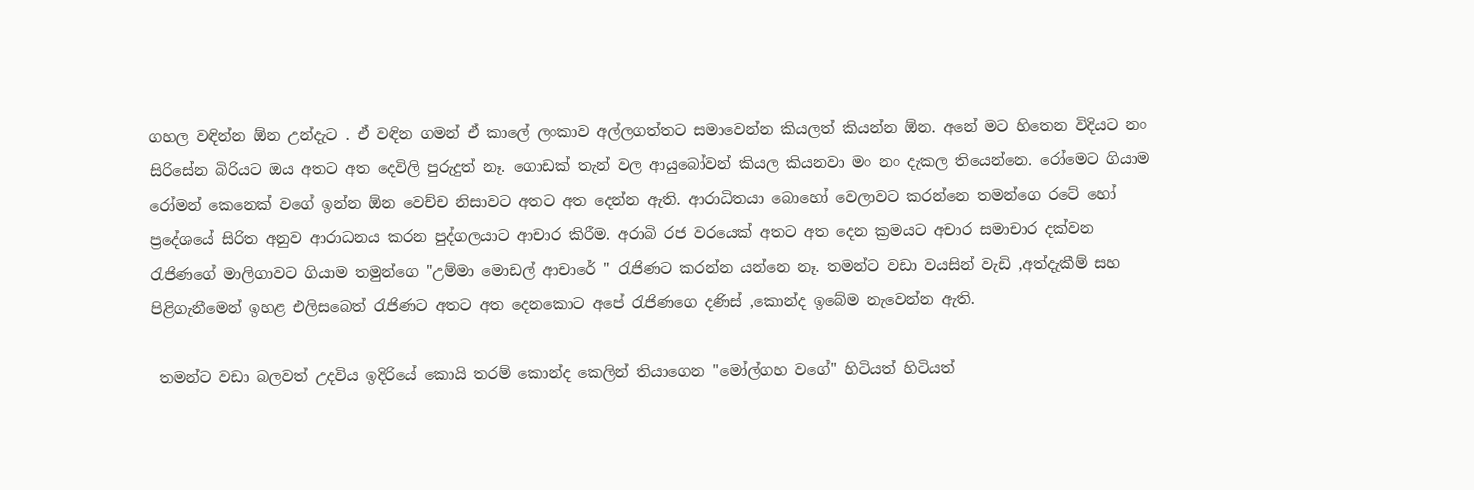ගහල වඳින්න ඕන උන්දැට . ඒ වඳින ගමන් ඒ කාලේ ලංකාව අල්ලගත්තට සමාවෙන්න කියලත් කියන්න ඕන. අනේ මට හිතෙන විදියට නං සිරිසේන බිරියට ඔය අතට අත දෙවිලි පුරුදුත් නෑ. ගොඩක් තැන් වල ආයුබෝවන් කියල කියනවා මං නං දැකල තියෙන්නෙ. රෝමෙට ගියාම රෝමන් කෙනෙක් වගේ ඉන්න ඕන වෙච්ච නිසාවට අතට අත දෙන්න ඇති. ආරාධිතයා බොහෝ වෙලාවට කරන්නෙ තමන්ගෙ රටේ හෝ ප්‍රදේශයේ සිරිත අනුව ආරාධනය කරන පුද්ගලයාට ආචාර කිරීම. අරාබි රජ වරයෙක් අතට අත දෙන ක්‍රමයට අචාර සමාචාර දක්වන රැජිණගේ මාලිගාවට ගියාම තමුන්ගෙ "උම්මා මොඩල් ආචාරේ " රැජිණට කරන්න යන්නෙ නෑ. තමන්ට වඩා වයසින් වැඩි ,අත්දැකීම් සහ පිළිගැනීමෙන් ඉහළ එලිසබෙත් රැජිණට අතට අත දෙනකොට අපේ රැජිණගෙ දණිස් ,කොන්ද ඉබේම නැවෙන්න ඇති.

 තමන්ට වඩා බලවත් උදවිය ඉදිරියේ කොයි තරම් කොන්ද කෙලින් තියාගෙන "මෝල්ගහ වගේ" හිටියත් හිටියත්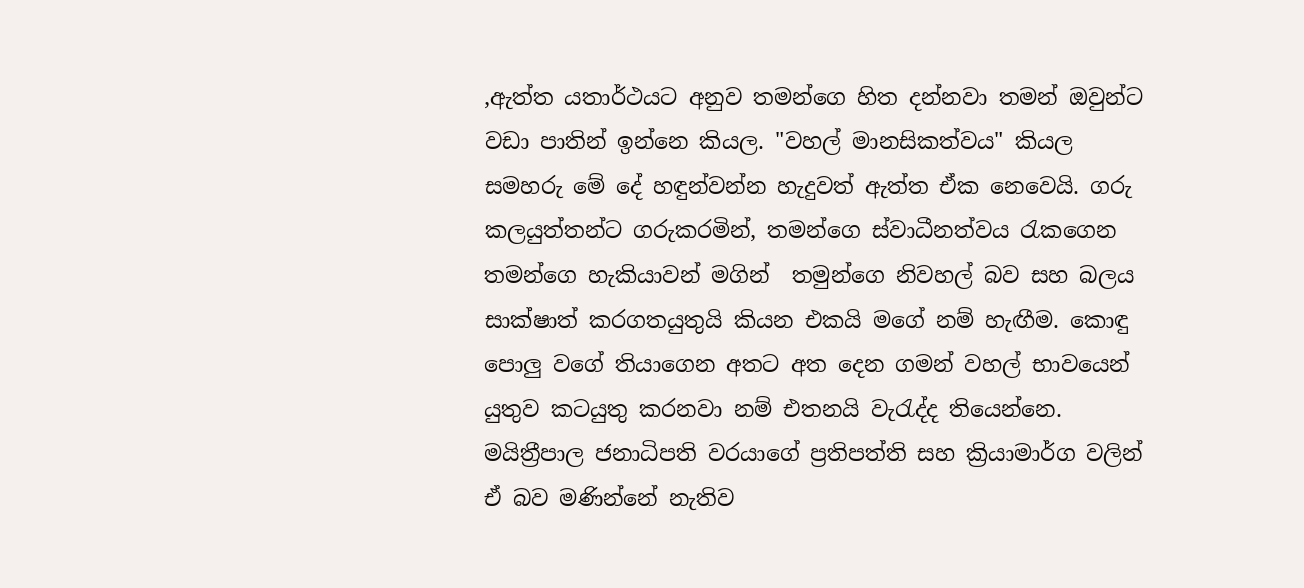,ඇත්ත යතාර්ථයට අනුව තමන්ගෙ හිත දන්නවා තමන් ඔවුන්ට වඩා පාතින් ඉන්නෙ කියල. "වහල් මානසිකත්වය" කියල සමහරු මේ දේ හඳුන්වන්න හැදුවත් ඇත්ත ඒක නෙවෙයි. ගරු කලයුත්තන්ට ගරුකරමින්, තමන්ගෙ ස්වාධීනත්වය රැකගෙන තමන්ගෙ හැකියාවන් මගින්  තමුන්ගෙ නිවහල් බව සහ බලය සාක්ෂාත් කරගතයුතුයි කියන එකයි මගේ නම් හැඟීම. කොඳු පොලු වගේ තියාගෙන අතට අත දෙන ගමන් වහල් භාවයෙන් යුතුව කටයුතු කරනවා නම් එතනයි වැරැද්ද තියෙන්නෙ. මයිත්‍රීපාල ජනාධිපති වරයාගේ ප්‍රතිපත්ති සහ ක්‍රියාමාර්ග වලින් ඒ බව මණින්නේ නැතිව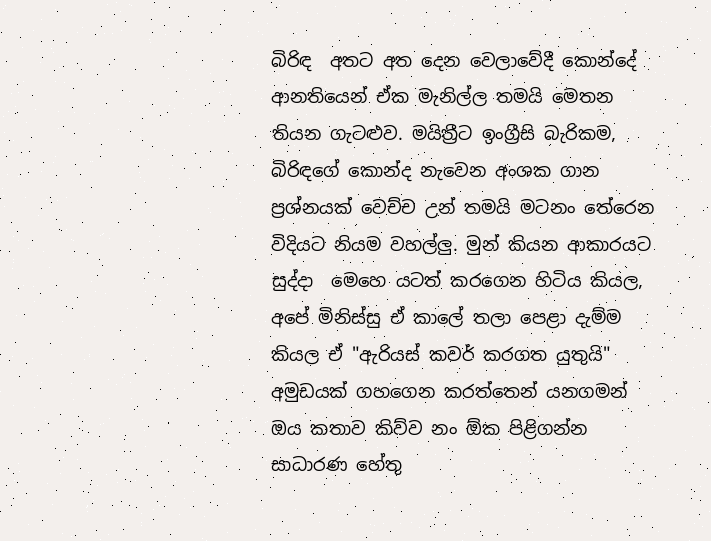බිරිඳ  අතට අත දෙන වෙලාවේදී කොන්දේ ආනතියෙන් ඒක මැනිල්ල තමයි මෙතන තියන ගැටළුව. මයිත්‍රීට ඉංග්‍රීසි බැරිකම, බිරිඳගේ කොන්ද නැවෙන අංශක ගාන ප්‍රශ්නයක් වෙච්ච උන් තමයි මටනං තේරෙන විදියට නියම වහල්ලු. මුන් කියන ආකාරයට සුද්දා  මෙහෙ යටත් කරගෙන හිටිය කියල, අපේ මිනිස්සු ඒ කාලේ තලා පෙළා දැම්ම කියල ඒ "ඇරියස් කවර් කරගත යුතුයි" අමුඩයක් ගහගෙන කරත්තෙන් යනගමන් ඔය කතාව කිව්ව නං ඕක පිළිගන්න සාධාරණ හේතු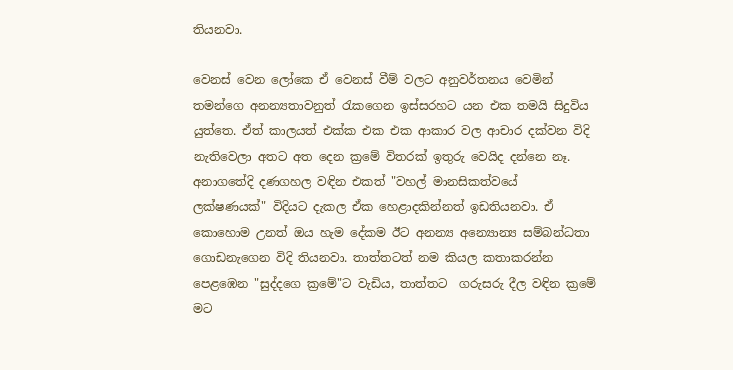තියනවා.

වෙනස් වෙන ලෝකෙ ඒ වෙනස් වීම් වලට අනුවර්තනය වෙමින් තමන්ගෙ අනන්‍යතාවනුත් රැකගෙන ඉස්සරහට යන එක තමයි සිදුවිය යුත්තෙ. ඒත් කාලයත් එක්ක එක එක ආකාර වල ආචාර දක්වන විදි නැතිවෙලා අතට අත දෙන ක්‍රමේ විතරක් ඉතුරු වෙයිද දන්නෙ නෑ.  අනාගතේදි දණගහල වඳින එකත් "වහල් මානසිකත්වයේ ලක්ෂණයක්" විදියට දැකල ඒක හෙළාදකින්නත් ඉඩතියනවා. ඒ කොහොම උනත් ඔය හැම දේකම ඊට අනන්‍ය අන්‍යොන්‍ය සම්බන්ධතා ගොඩනැගෙන විදි තියනවා. තාත්තටත් නම කියල කතාකරන්න පෙළඹෙන "සුද්දගෙ ක්‍රමේ"ට වැඩිය, තාත්තට  ගරුසරු දීල වඳින ක්‍රමේ මට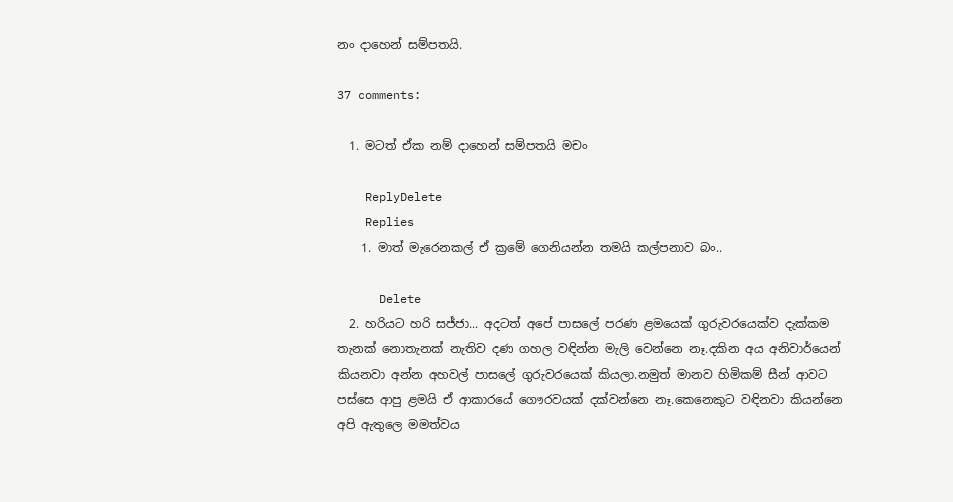නං දාහෙන් සම්පතයි.

37 comments:

  1. මටත් ඒක නම් දාහෙන් සම්පතයි මචං

    ReplyDelete
    Replies
    1. මාත් මැරෙනකල් ඒ ක්‍රමේ ගෙනියන්න තමයි කල්පනාව බං..

      Delete
  2. හරියට හරි සජ්ජා... අදටත් අපේ පාසලේ පරණ ළමයෙක් ගුරුවරයෙක්ව දැක්කම තැනක් නොතැනක් නැතිව දණ ගහල වඳින්න මැලි වෙන්නෙ නෑ.දකින අය අනිවාර්යෙන් කියනවා අන්න අහවල් පාසලේ ගුරුවරයෙක් කියලා.නමුත් මානව හිමිකම් සීන් ආවට පස්සෙ ආපු ළමයි ඒ ආකාරයේ ගෞරවයක් දක්වන්නෙ නෑ.කෙනෙකුට වඳිනවා කියන්නෙ අපි ඇතුලෙ මමත්වය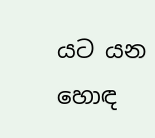යට යන හොඳ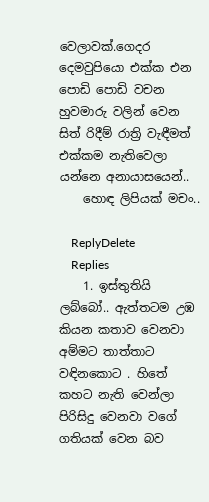වෙලාවක්.ගෙදර දෙමවුපියො එක්ක එන පොඩි පොඩි වචන හුවමාරු වලින් වෙන සිත් රිදීම් රාත්‍රි වැඳීමත් එක්කම නැතිවෙලා යන්නෙ අනායාසයෙන්..
    හොඳ ලිපියක් මචං..

    ReplyDelete
    Replies
    1. ඉස්තුතියි ලබ්බෝ.. ඇත්තටම උඹ කියන කතාව වෙනවා අම්මට තාත්තාට වඳිනකොට . හිතේ කහට නැති වෙන්ලා පිරිසිදු වෙනවා වගේ ගතියක් වෙන බව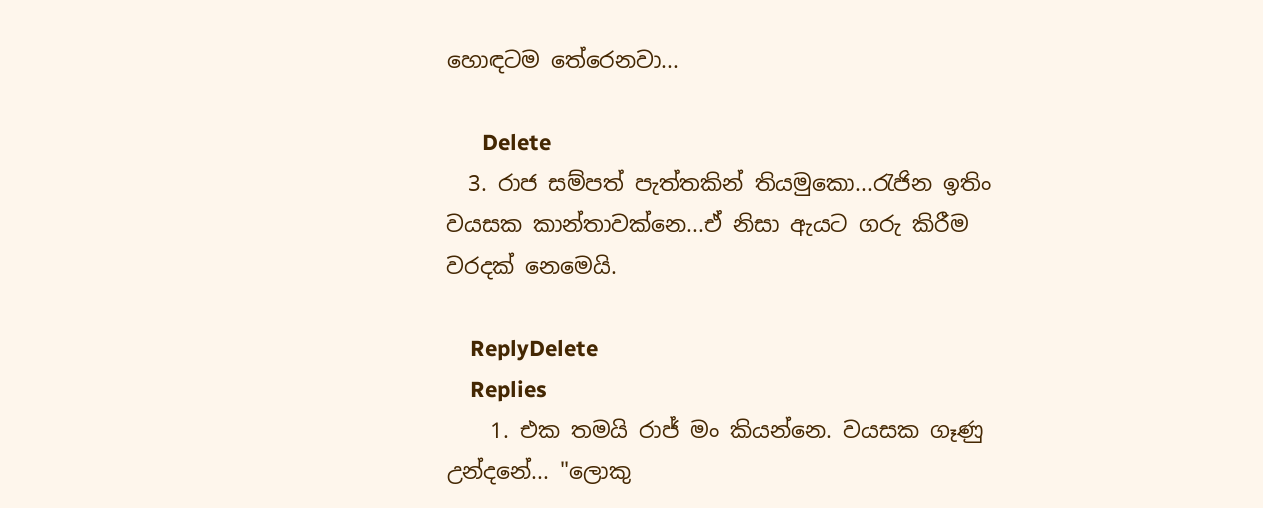හොඳටම තේරෙනවා...

      Delete
  3. රාජ සම්පත් පැත්තකින් තියමුකො...රැජින ඉතිං වයසක කාන්තාවක්නෙ...ඒ නිසා ඇයට ගරු කිරීම වරදක් නෙමෙයි.

    ReplyDelete
    Replies
    1. එක තමයි රාජ් මං කියන්නෙ. වයසක ගෑණු උන්දනේ... "ලොකු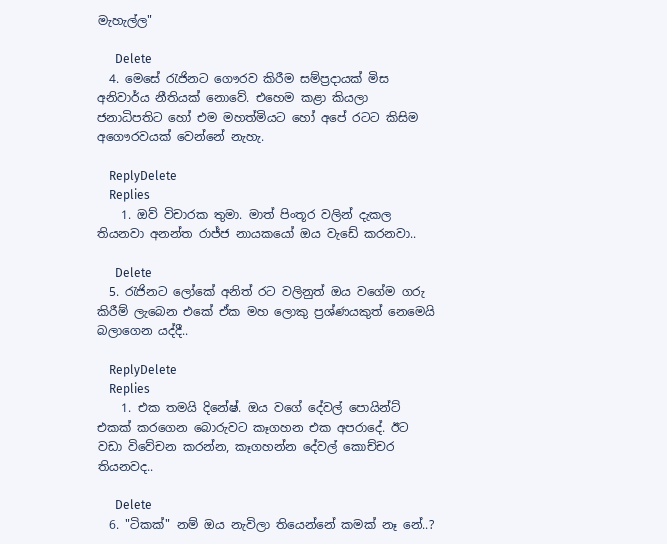මැහැල්ල"

      Delete
  4. මෙසේ රැජිනට ගෞරව කිරීම සම්ප්‍රදායක් මිස අනිවාර්ය නීතියක් නොවේ. එහෙම කළා කියලා ජනාධිපතිට හෝ එම මහත්මියට හෝ අපේ රටට කිසිම අගෞරවයක් වෙන්නේ නැහැ.

    ReplyDelete
    Replies
    1. ඔව් විචාරක තුමා. මාත් පිංතූර වලින් දැකල තියනවා අනන්ත රාජ්ජ නායකයෝ ඔය වැඩේ කරනවා..

      Delete
  5. රැජිනට ලෝකේ අනිත් රට වලිනුත් ඔය වගේම ගරු කිරීම් ලැබෙන එකේ ඒක මහ ලොකු ප්‍රශ්ණයකුත් නෙමෙයි බලාගෙන යද්දී..

    ReplyDelete
    Replies
    1. එක තමයි දිනේෂ්. ඔය වගේ දේවල් පොයින්ට් එකක් කරගෙන බොරුවට කෑගහන එක අපරාදේ. ඊට වඩා විවේචන කරන්න, කෑගහන්න දේවල් කොච්චර තියනවද..

      Delete
  6. "ටිකක්" නම් ඔය නැවිලා තියෙන්නේ කමක් නෑ නේ..?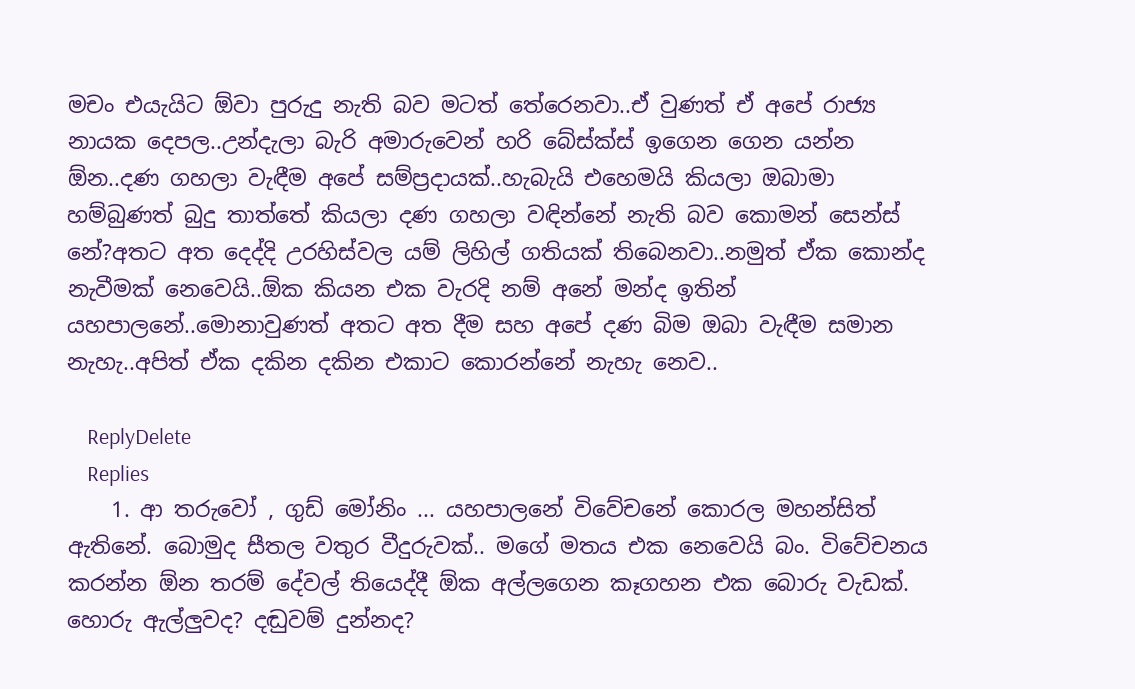මචං එයැයිට ඕවා පුරුදු නැති බව මටත් තේරෙනවා..ඒ වුණත් ඒ අපේ රාජ්‍ය නායක දෙපල..උන්දැලා බැරි අමාරුවෙන් හරි බේස්ක්ස් ඉගෙන ගෙන යන්න ඕන..දණ ගහලා වැඳීම අපේ සම්ප්‍රදායක්..හැබැයි එහෙමයි කියලා ඔබාමා හම්බුණත් බුදු තාත්තේ කියලා දණ ගහලා වඳින්නේ නැති බව කොමන් සෙන්ස් නේ?අතට අත දෙද්දි උරහිස්වල යම් ලිහිල් ගතියක් තිබෙනවා..නමුත් ඒක කොන්ද නැවීමක් නෙවෙයි..ඕක කියන එක වැරදි නම් අනේ මන්ද ඉතින් යහපාලනේ..මොනාවුණත් අතට අත දීම සහ අපේ දණ බිම ඔබා වැඳීම සමාන නැහැ..අපිත් ඒක දකින දකින එකාට කොරන්නේ නැහැ නෙව..

    ReplyDelete
    Replies
    1. ආ තරුවෝ , ගුඩ් මෝනිං ... යහපාලනේ විවේචනේ කොරල මහන්සිත් ඇතිනේ. බොමුද සීතල වතුර වීදුරුවක්.. මගේ මතය එක නෙවෙයි බං. විවේචනය කරන්න ඕන තරම් දේවල් තියෙද්දී ඕක අල්ලගෙන කෑගහන එක බොරු වැඩක්. හොරු ඇල්ලුවද? දඬුවම් දුන්නද?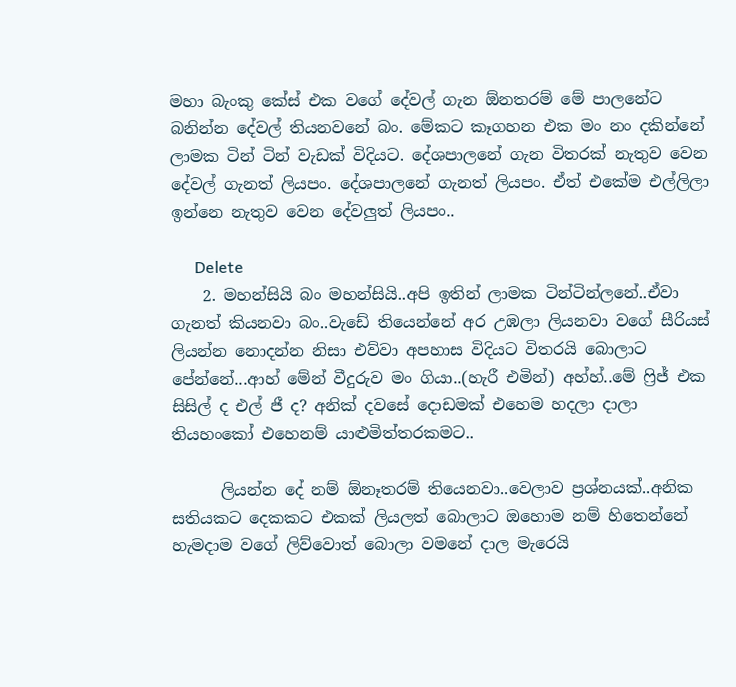මහා බැංකු කේස් එක වගේ දේවල් ගැන ඕනතරම් මේ පාලනේට බනින්න දේවල් තියනවනේ බං. මේකට කෑගහන එක මං නං දකින්නේ ලාමක ටින් ටින් වැඩක් විදියට. දේශපාලනේ ගැන විතරක් නැතුව වෙන දේවල් ගැනත් ලියපං. දේශපාලනේ ගැනත් ලියපං. ඒත් එකේම එල්ලිලා ඉන්නෙ නැතුව වෙන දේවලුත් ලියපං..

      Delete
    2. මහන්සියි බං මහන්සියි..අපි ඉතින් ලාමක ටින්ටින්ලනේ..ඒවා ගැනත් කියනවා බං..වැඩේ තියෙන්නේ අර උඹලා ලියනවා වගේ සීරියස් ලියන්න නොදන්න නිසා එව්වා අපහාස විදියට විතරයි බොලාට පේන්නේ...ආහ් මේන් වීදුරුව මං ගියා..(හැරී එමින්) අහ්හ්..මේ ෆ්‍රිජ් එක සිසිල් ද එල් ජී ද? අනික් දවසේ දොඩමක් එහෙම හදලා දාලා තියහංකෝ එහෙනම් යාළුමිත්තරකමට..

      ලියන්න දේ නම් ඕනෑතරම් තියෙනවා..වෙලාව ප්‍රශ්නයක්..අනික සතියකට දෙකකට එකක් ලියලත් බොලාට ඔහොම නම් හිතෙන්නේ හැමදාම වගේ ලිව්වොත් බොලා වමනේ දාල මැරෙයි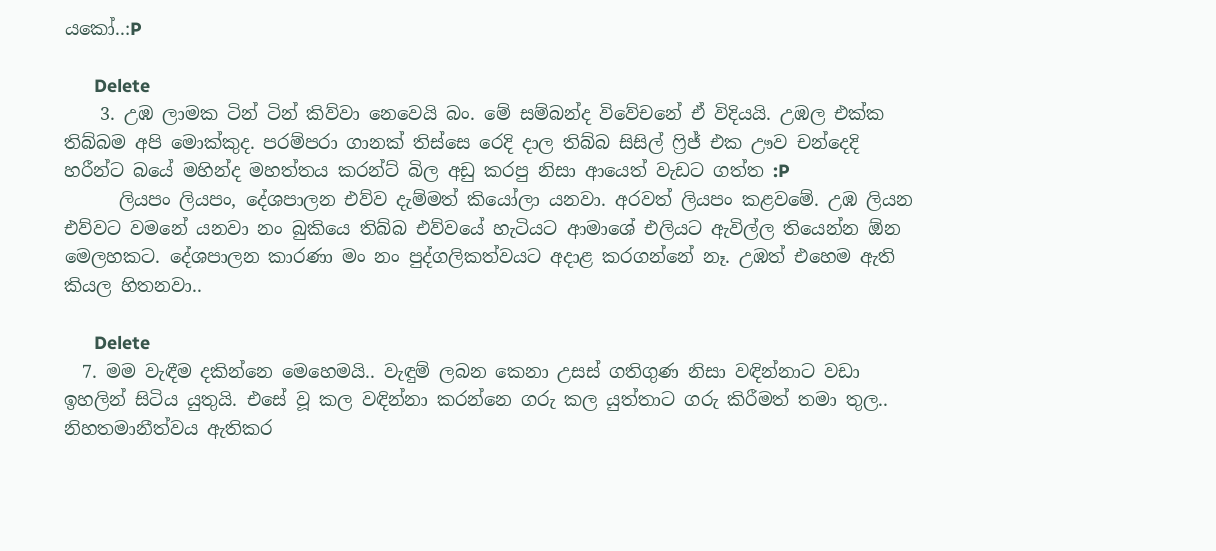යකෝ..:P

      Delete
    3. උඹ ලාමක ටින් ටින් කිව්වා නෙවෙයි බං. මේ සම්බන්ද විවේචනේ ඒ විදියයි. උඹල එක්ක තිබ්බම අපි මොක්කුද. පරම්පරා ගානක් තිස්සෙ රෙදි දාල තිබ්බ සිසිල් ෆ්‍රිජ් එක ඌව චන්දෙදි හරීන්ට බයේ මහින්ද මහත්තය කරන්ට් බිල අඩු කරපු නිසා ආයෙත් වැඩට ගත්ත :P
      ලියපං ලියපං, දේශපාලන එව්ව දැම්මත් කියෝලා යනවා. අරවත් ලියපං කළවමේ. උඹ ලියන එව්වට වමනේ යනවා නං බුකියෙ තිබ්බ එව්වයේ හැටියට ආමාශේ එලියට ඇවිල්ල තියෙන්න ඕන මෙලහකට. දේශපාලන කාරණා මං නං පුද්ගලිකත්වයට අදාළ කරගන්නේ නෑ. උඹත් එහෙම ඇති කියල හිතනවා..

      Delete
  7. මම වැඳීම දකින්නෙ මෙහෙමයි.. වැඳුම් ලබන කෙනා උසස් ගතිගුණ නිසා වඳින්නාට වඩා ඉහලින් සිටිය යුතුයි. එසේ වූ කල වඳින්නා කරන්නෙ ගරු කල යුත්තාට ගරු කිරීමත් තමා තුල.. නිහතමානීත්වය ඇතිකර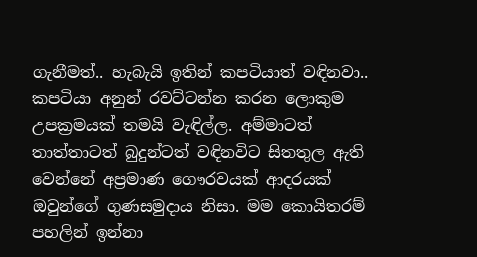ගැනීමත්.. හැබැයි ඉතින් කපටියාත් වඳිනවා.. කපටියා අනුන් රවට්ටන්න කරන ලොකුම උපක්‍රමයක් තමයි වැඳිල්ල. අම්මාටත් තාත්තාටත් බුදුන්ටත් වඳිනවිට සිතතුල ඇති වෙන්නේ අප්‍රමාණ ගෞරවයක් ආදරයක් ඔවුන්ගේ ගුණසමුදාය නිසා. මම කොයිතරම් පහලින් ඉන්නා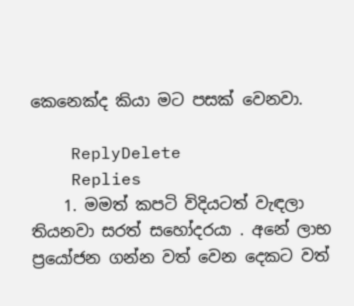කෙනෙක්ද කියා මට පසක් වෙනවා.

    ReplyDelete
    Replies
    1. මමත් කපටි විදියටත් වැඳලා තියනවා සරත් සහෝදරයා . අනේ ලාභ ප්‍රයෝජන ගන්න වත් වෙන දෙකට වත්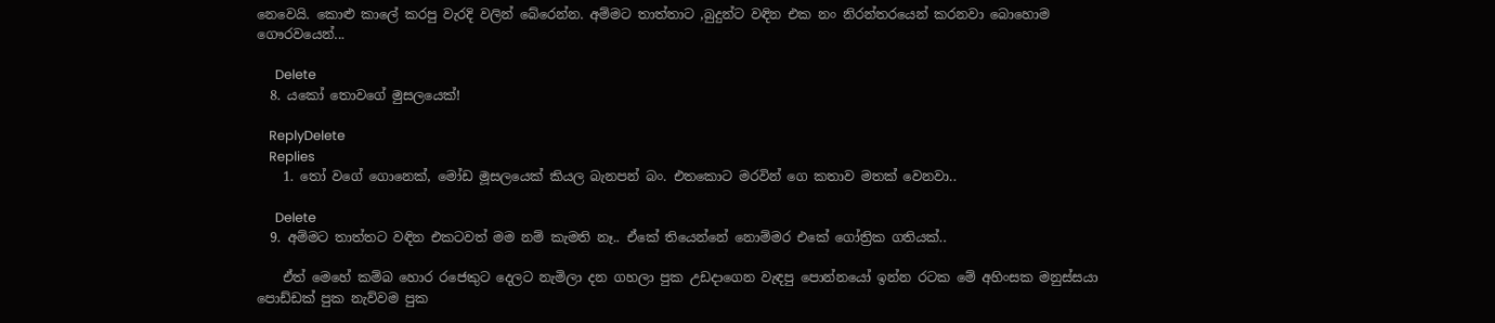නෙවෙයි. කොළු කාලේ කරපු වැරදි වලින් බේරෙන්න. අම්මට තාත්තාට ,බුදුන්ට වඳින එක නං නිරන්තරයෙන් කරනවා බොහොම ගෞරවයෙන්...

      Delete
  8. යකෝ තොවගේ මුසලයෙක්!

    ReplyDelete
    Replies
    1. තෝ වගේ ගොනෙක්, මෝඩ මූසලයෙක් කියල බැනපන් බං. එතකොට මරවින් ගෙ කතාව මතක් වෙනවා..

      Delete
  9. අම්මට තාත්තට වඳින එකටවත් මම නම් කැමති නෑ.. ඒකේ තියෙන්නේ නොම්මර එකේ ගෝත්‍රික ගතියක්..

    ඒත් මෙහේ කම්බ හොර රජෙකුට දෙලට නැමිලා දන ගහලා පුක උඩදාගෙන වැඳපු පොන්නයෝ ඉන්න රටක මේ අහිංසක මනුස්සයා පොඩ්ඩක් පුක නැව්වම පුක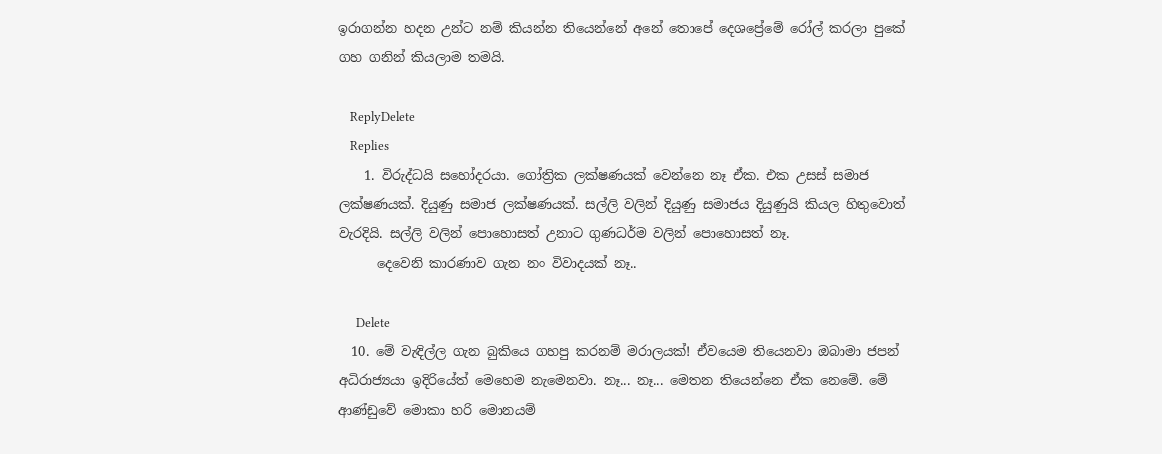ඉරාගන්න හදන උන්ට නම් කියන්න තියෙන්නේ අනේ තොපේ දෙශප්‍රේමේ රෝල් කරලා පුකේ ගහ ගනින් කියලාම තමයි.

    ReplyDelete
    Replies
    1. විරුද්ධයි සහෝදරයා. ගෝත්‍රික ලක්ෂණයක් වෙන්නෙ නෑ ඒක. එක උසස් සමාජ ලක්ෂණයක්. දියුණු සමාජ ලක්ෂණයක්. සල්ලි වලින් දියුණු සමාජය දියුණුයි කියල හිතුවොත් වැරදියි. සල්ලි වලින් පොහොසත් උනාට ගුණධර්ම වලින් පොහොසත් නෑ.
      දෙවෙනි කාරණාව ගැන නං විවාදයක් නෑ..

      Delete
  10. මේ වැඳිල්ල ගැන බුකියෙ ගහපු කරනම් මරාලයක්! ඒවයෙම තියෙනවා ඔබාමා ජපන් අධිරාජ්‍යයා ඉදිරියේත් මෙහෙම නැමෙනවා. නෑ... නෑ... මෙතන තියෙන්නෙ ඒක නෙමේ. මේ ආණ්ඩුවේ මොකා හරි මොනයම්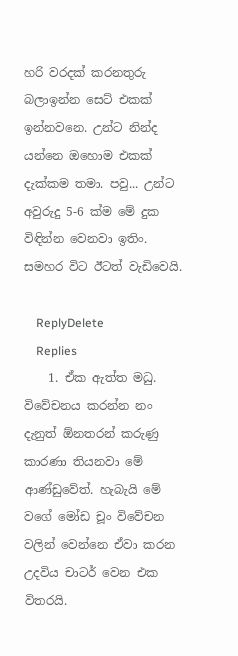හරි වරදක් කරනතුරු බලාඉන්න සෙට් එකක් ඉන්නවනෙ. උන්ට නින්ද යන්නෙ ඔහොම එකක් දැක්කම තමා. පවු... උන්ට අවුරුදු 5-6 ක්ම මේ දුක විඳින්න වෙනවා ඉතිං. සමහර විට ඊටත් වැඩිවෙයි.

    ReplyDelete
    Replies
    1. ඒක ඇත්ත මධු. විවේචනය කරන්න නං දැනුත් ඕනතරන් කරුණු කාරණා තියනවා මේ ආණ්ඩුවේත්. හැබැයි මේ වගේ මෝඩ චූං විවේචන වලින් වෙන්නෙ ඒවා කරන උදවිය චාටර් වෙන එක විතරයි.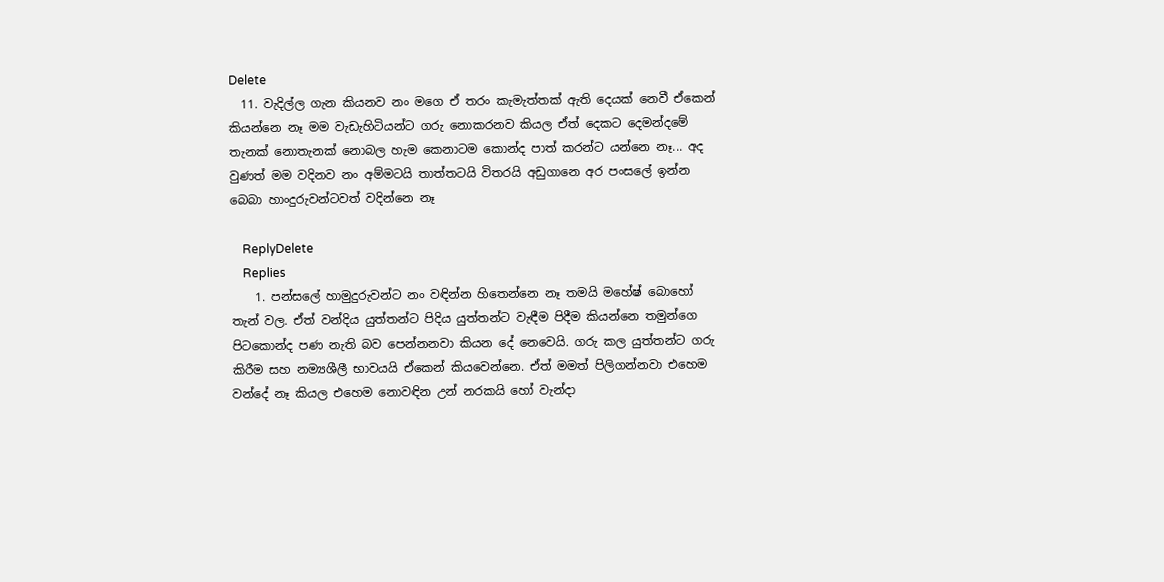Delete
  11. වැදිල්ල ගැන කියනව නං මගෙ ඒ තරං කැමැත්තක් ඇති දෙයක් නෙවී ඒකෙන් කියන්නෙ නෑ මම වැඩැහිටියන්ට ගරු නොකරනව කියල ඒත් දෙකට දෙමන්දමේ තැනක් නොතැනක් නොබල හැම කෙනාටම කොන්ද පාත් කරන්ට යන්නෙ නෑ... අද වුණත් මම වදිනව නං අම්මටයි තාත්තටයි විතරයි අඩුගානෙ අර පංසලේ ඉන්න බෙබා හාංදුරුවන්ටවත් වදින්නෙ නෑ

    ReplyDelete
    Replies
    1. පන්සලේ හාමුදුරුවන්ට නං වඳින්න හිතෙන්නෙ නෑ තමයි මහේෂ් බොහෝ තැන් වල. ඒත් වන්දිය යුත්තන්ට පිදිය යුත්තන්ට වැඳීම පිදීම කියන්නෙ තමුන්ගෙ පිටකොන්ද පණ නැති බව පෙන්නනවා කියන දේ නෙවෙයි. ගරු කල යුත්තන්ට ගරු කිරීම සහ නම්‍යශීලී භාවයයි ඒකෙන් කියවෙන්නෙ. ඒත් මමත් පිලිගන්නවා එහෙම වන්දේ නෑ කියල එහෙම නොවඳින උන් නරකයි හෝ වැන්දා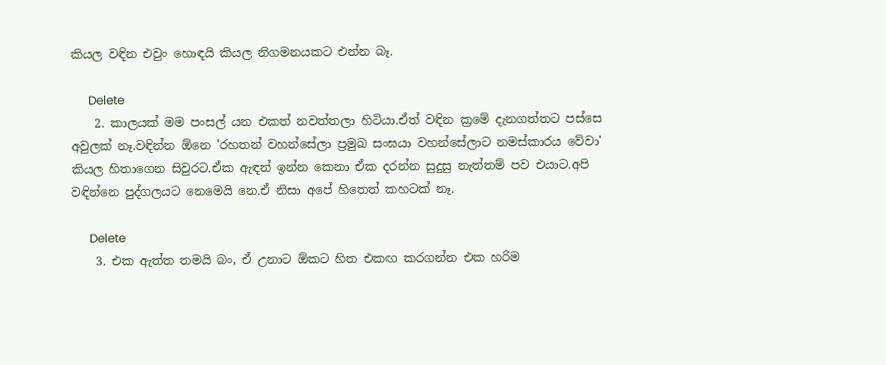කියල වඳින එවුං හොඳයි කියල නිගමනයකට එන්න බෑ.

      Delete
    2. කාලයක් මම පංසල් යන එකත් නවත්තලා හිටියා.ඒත් වඳින ක්‍රමේ දැනගත්තට පස්සෙ අවුලක් නෑ.වඳින්න ඕනෙ 'රහතන් වහන්සේලා ප්‍රමුඛ සංඝයා වහන්සේලාට නමස්කාරය වේවා' කියල හිතාගෙන සිවුරට.ඒක ඇඳන් ඉන්න කෙනා ඒක දරන්න සුදුසු නැත්තම් පව එයාට.අපි වඳින්නෙ පුද්ගලයට නෙමෙයි නෙ.ඒ නිසා අපේ හිතෙත් කහටක් නෑ.

      Delete
    3. එක ඇත්ත තමයි බං, ඒ උනාට ඕකට හිත එකඟ කරගන්න එක හරිම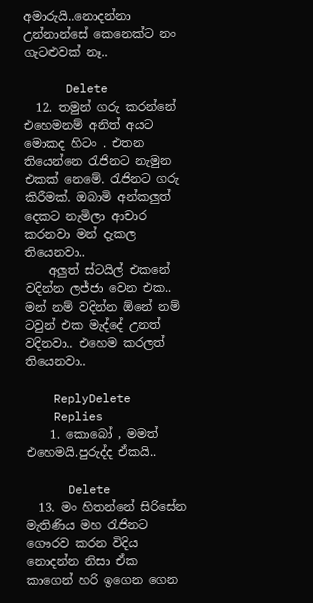අමාරුයි..නොදන්නා උන්නාන්සේ කෙනෙක්ට නං ගැටළුවක් නෑ..

      Delete
  12. තමුන් ගරු කරන්නේ එහෙමනම් අනිත් අයට මොකද හිටං . එතන තියෙන්නෙ රැජිනට නැමුන එකක් නෙමේ. රැජිනට ගරු කිරීමක්. ඔබාමි අන්කලුත් දෙකට නැමිලා ආචාර කරනවා මන් දැකල තියෙනවා..
    අලුත් ස්ටයිල් එකනේ වදින්න ලජ්ජා වෙන එක.. මන් නම් වදින්න ඕනේ නම් ටවුන් එක මැද්දේ උනත් වදිනවා.. එහෙම කරලත් තියෙනවා..

    ReplyDelete
    Replies
    1. කොබෝ , මමත් එහෙමයි.පුරුද්ද ඒකයි..

      Delete
  13. මං හිතන්නේ සිරිසේන මැතිණිය මහ රැජිනට ගෞරව කරන විදිය නොදන්න නිසා ඒක කාගෙන් හරි ඉගෙන ගෙන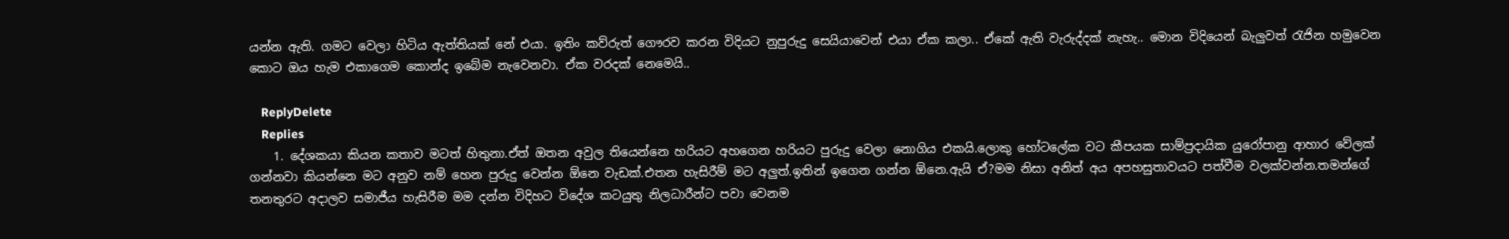යන්න ඇති. ගමට වෙලා හිටිය ඇත්තියක් නේ එයා. ඉතිං කව්රුත් ගෞරව කරන විදියට නුපුරුදු සෙයියාවෙන් එයා ඒක කලා.. ඒකේ ඇති වැරුද්දක් නැහැ.. මොන විදියෙන් බැලුවත් රැජින හමුවෙන කොට ඔය හැම එකාගෙම කොන්ද ඉබේම නැවෙනවා. ඒක වරදක් නෙමෙයි..

    ReplyDelete
    Replies
    1. දේශකයා කියන කතාව මටත් හිතුනා.ඒත් ඔතන අවුල තියෙන්නෙ හරියට අහගෙන හරියට පුරුදු වෙලා නොගිය එකයි.ලොකු හෝටලේක වට කීපයක සාම්ප්‍රදායික යුරෝපානු ආහාර වේලක් ගන්නවා කියන්නෙ මට අනුව නම් හෙන පුරුදු වෙන්න ඕනෙ වැඩක්.එතන හැසිරීම් මට අලුත්.ඉතින් ඉගෙන ගන්න ඕනෙ.ඇයි ඒ?මම නිසා අනිත් අය අපහසුතාවයට පත්වීම වලක්වන්න.තමන්ගේ තනතුරට අදාලව සමාජීය හැසිරීම මම දන්න විදිහට විදේශ කටයුතු නිලධාරීන්ට පවා වෙනම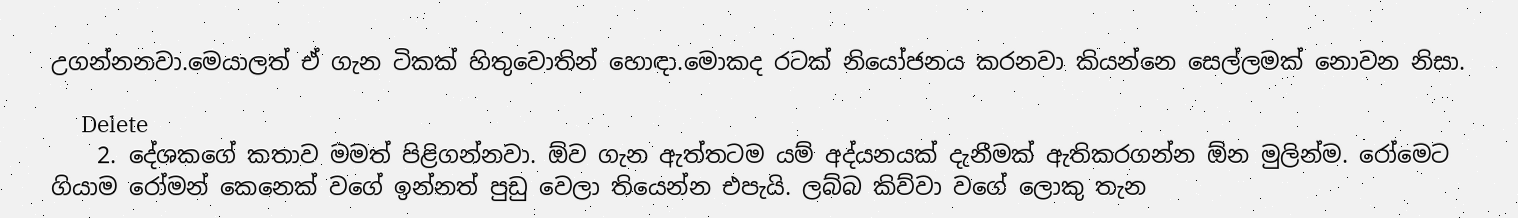උගන්නනවා.මෙයාලත් ඒ ගැන ටිකක් හිතුවොතින් හොඳා.මොකද රටක් නියෝජනය කරනවා කියන්නෙ සෙල්ලමක් නොවන නිසා.

      Delete
    2. දේශකගේ කතාව මමත් පිළිගන්නවා. ඕව ගැන ඇත්තටම යම් අද්යනයක් දැනීමක් ඇතිකරගන්න ඕන මුලින්ම. රෝමෙට ගියාම රෝමන් කෙනෙක් වගේ ඉන්නත් පුඩු වෙලා තියෙන්න එපැයි. ලබ්බ කිව්වා වගේ ලොකු තැන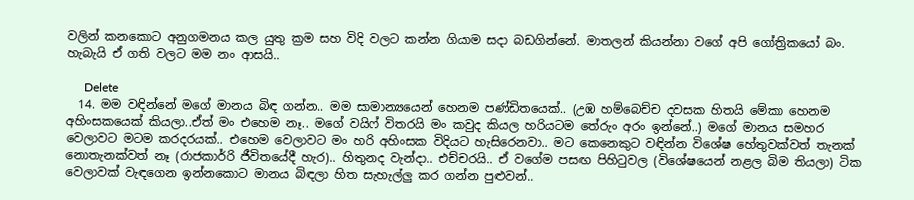වලින් කනකොට අනුගමනය කල යුතු ක්‍රම සහ විදි වලට කන්න ගියාම සදා බඩගින්නේ. මාතලන් කියන්නා වගේ අපි ගෝත්‍රිකයෝ බං. හැබැයි ඒ ගති වලට මම නං ආසයි..

      Delete
  14. මම වඳින්නේ මගේ මානය බිඳ ගන්න.. මම සාමාන්‍යයෙන් හෙනම පණ්ඩිතයෙක්.. (උඹ හම්බෙච්ච දවසක හිතයි මේකා හෙනම අහිංසකයෙක් කියලා..ඒත් මං එහෙම නෑ.. මගේ වයිෆ් විතරයි මං කවුද කියල හරියටම තේරුං අරං ඉන්නේ..) මගේ මානය සමහර වෙලාවට මටම කරදරයක්.. එහෙම වෙලාවට මං හරි අහිංසක විදියට හැසිරෙනවා.. මට කෙනෙකුට වඳින්න විශේෂ හේතුවක්වත් තැනක් නොතැනක්වත් නෑ (රාජකාර්‍රි ජීවිතයේදී හැර).. හිතුනද වැන්දා.. එච්චරයි.. ඒ වගේම පසඟ පිහිටුවල (විශේෂයෙන් නළල බිම තියලා) ටික වෙලාවක් වැඳගෙන ඉන්නකොට මානය බිඳලා හිත සැහැල්ලු කර ගන්න පුළුවන්..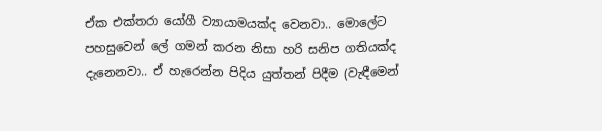ඒක එක්තරා යෝගී ව්‍යායාමයක්ද වෙනවා.. මොලේට පහසුවෙන් ලේ ගමන් කරන නිසා හරි සනිප ගතියක්ද දැනෙනවා.. ඒ හැරෙන්න පිදිය යුත්තන් පිදීම (වැඳීමෙන්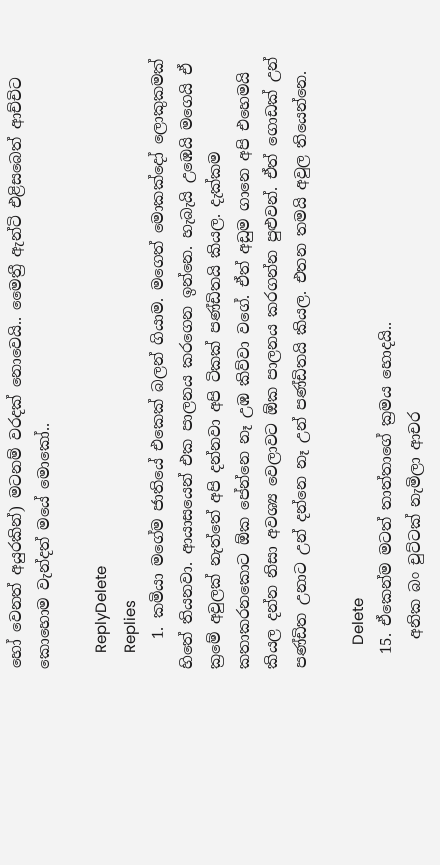හෝ වෙනත් අයුරකින්) මටනම් වරදක් නොවෙයි.. මෛත්‍රී ඇන්ටි එළිසබෙත් ආච්චිට කොහොම වැන්දත් මයේ මොකෝ..

    ReplyDelete
    Replies
    1. කමියා මගේම ජාතියේ එකෙක් බලන් ගියාම. මගෙත් මොකක්දෝ ලොකුකමක් හිතේ තියනවා. ආයාසයෙන් එක පාලනය කරගෙන ඉන්නෙ. හැබැයි උඹෙයි මගෙයි ඒ ක්‍රමේ අවුලක් නැත්තේ අපි දන්නවා අපි ටිකක් පණ්ඩිතයි කියල. දැක්කම කතාකරනකොට ඕක පේන්නෙ නෑ උඹ කිව්වා වගේ. ඒත් අඩුම ගානෙ අපි එහෙමයි කියල දන්න නිසා අවශ්‍ය වෙලාවට ඕක පාලනය කරගන්න පුළුවන්. ඒත් ගොඩක් උන් පණ්ඩිත උනාට උන් දන්නෙ නෑ උන් පණ්ඩිතයි කියල. එතන තමයි අවුල තියෙන්නෙ.

      Delete
  15. ඒකෙන්ම මටත් තාත්තාගේ ක්‍රමය හොදයි..
    අනික බං චුට්ටක් නැමිලා ආචර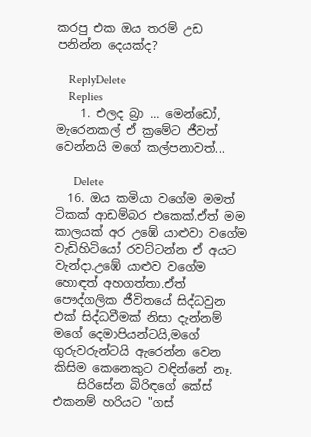කරපු එක ඔය තරම් උඩ පනින්න දෙයක්ද?

    ReplyDelete
    Replies
    1. එලද බ්‍රා ... මෙන්ඩෝ, මැරෙනකල් ඒ ක්‍රමේට ජීවත් වෙන්නයි මගේ කල්පනාවත්...

      Delete
  16. ඔය කමියා වගේම මමත් ටිකක් ආඩම්බර එකෙක්.ඒත් මම කාලයක් අර උඹේ යාළුවා වගේම වැඩිහිටියෝ රවට්ටන්න ඒ අයට වැන්දා.උඹේ යාළුව වගේම හොඳත් අහගත්තා.ඒත් පෞද්ගලික ජීවිතයේ සිද්ධවුන එක් සිද්ධවීමක් නිසා දැන්නම් මගේ දෙමාපියන්ටයි,මගේ ගුරුවරුන්ටයි ඇරෙන්න වෙන කිසිම කෙනෙකුට වඳින්නේ නෑ.
    සිරිසේන බිරිඳගේ කේස් එකනම් හරියට "ගස්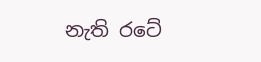නැති රටේ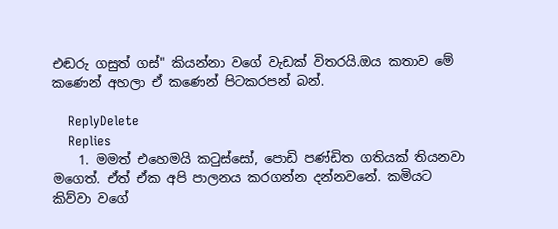එඬරු ගසුත් ගස්" කියන්නා වගේ වැඩක් විතරයි.ඔය කතාව මේ කණෙන් අහලා ඒ කණෙන් පිටකරපන් බන්.

    ReplyDelete
    Replies
    1. මමත් එහෙමයි කටුස්සෝ, පොඩි පණ්ඩිත ගතියක් තියනවා මගෙත්. ඒත් ඒක අපි පාලනය කරගන්න දන්නවනේ. කමියට කිව්වා වගේ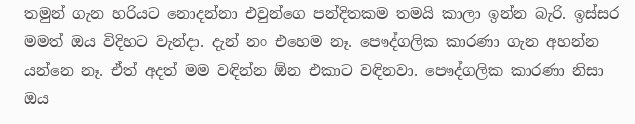තමුන් ගැන හරියට නොදන්නා එවුන්ගෙ පන්දිතකම තමයි කාලා ඉන්න බැරි. ඉස්සර මමත් ඔය විදිහට වැන්දා. දැන් නං එහෙම නෑ. පෞද්ගලික කාරණා ගැන අහන්න යන්නෙ නෑ. ඒත් අදත් මම වඳින්න ඕන එකාට වඳිනවා. පෞද්ගලික කාරණා නිසා ඔය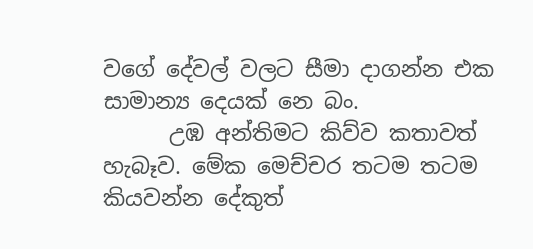වගේ දේවල් වලට සීමා දාගන්න එක සාමාන්‍ය දෙයක් නෙ බං.
      උඹ අන්තිමට කිව්ව කතාවත් හැබෑව. මේක මෙච්චර තටම තටම කියවන්න දේකුත්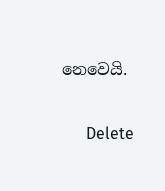නෙවෙයි.

      Delete